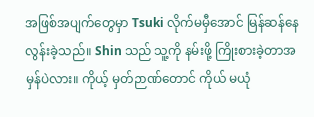အဖြစ်အပျက်တွေမှာ Tsuki လိုက်မမှီအောင် မြန်ဆန်နေလွန်းခဲ့သည်။ Shin သည် သူ့ကို နမ်းဖို့ ကြိုးစားခဲ့တာအမှန်ပဲလား။ ကိုယ့် မှတ်ဉာဏ်တောင် ကိုယ် မယုံ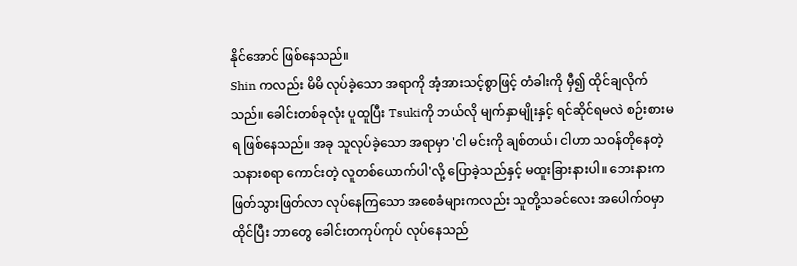နိုင်အောင် ဖြစ်နေသည်။
Shin ကလည်း မိမိ လုပ်ခဲ့သော အရာကို အံ့အားသင့်စွာဖြင့် တံခါးကို မှီ၍ ထိုင်ချလိုက်သည်။ ခေါင်းတစ်ခုလုံး ပူထူပြီး Tsukiကို ဘယ်လို မျက်နှာမျိုးနှင့် ရင်ဆိုင်ရမလဲ စဉ်းစားမရ ဖြစ်နေသည်။ အခု သူလုပ်ခဲ့သော အရာမှာ 'ငါ မင်းကို ချစ်တယ်၊ ငါဟာ သဝန်တိုနေတဲ့ သနားစရာ ကောင်းတဲ့ လူတစ်ယောက်ပါ'လို့ ပြောခဲ့သည်နှင့် မထူးခြားနားပါ။ ဘေးနားက ဖြတ်သွားဖြတ်လာ လုပ်နေကြသော အစေခံများကလည်း သူတို့သခင်လေး အပေါက်ဝမှာ ထိုင်ပြီး ဘာတွေ ခေါင်းတကုပ်ကုပ် လုပ်နေသည်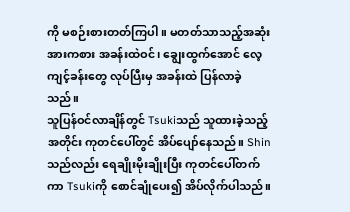ကို မစဉ်းစားတတ်ကြပါ။ မတတ်သာသည့်အဆုံး အားကစား အခန်းထဲဝင်၊ ချွေးထွက်အောင် လေ့ကျင့်ခန်းတွေ လုပ်ပြီးမှ အခန်းထဲ ပြန်လာခဲ့သည်။
သူပြန်ဝင်လာချိန်တွင် Tsukiသည် သူထားခဲ့သည့်အတိုင်း ကုတင်ပေါ်တွင် အိပ်ပျော်နေသည်။ Shin သည်လည်း ရေချိုးမိုးချိုးပြီး ကုတင်ပေါ်တက်ကာ Tsukiကို စောင်ချုံပေး၍ အိပ်လိုက်ပါသည်။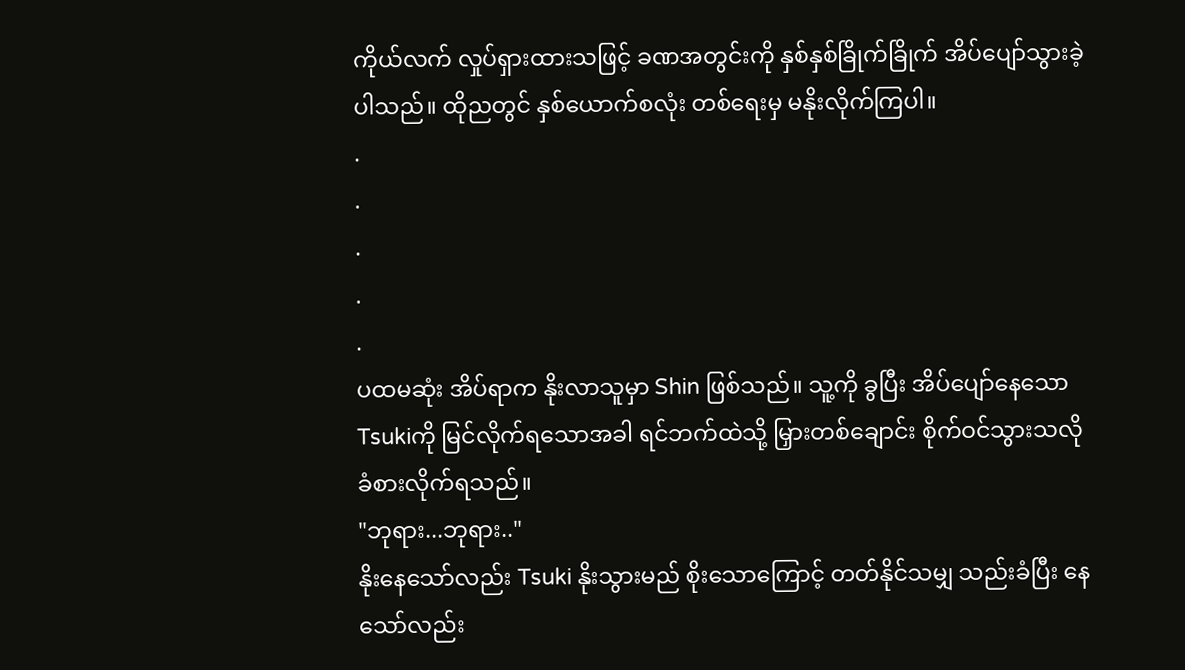ကိုယ်လက် လှုပ်ရှားထားသဖြင့် ခဏအတွင်းကို နှစ်နှစ်ခြိုက်ခြိုက် အိပ်ပျော်သွားခဲ့ပါသည်။ ထိုညတွင် နှစ်ယောက်စလုံး တစ်ရေးမှ မနိုးလိုက်ကြပါ။
.
.
.
.
.
ပထမဆုံး အိပ်ရာက နိုးလာသူမှာ Shin ဖြစ်သည်။ သူ့ကို ခွပြီး အိပ်ပျော်နေသော Tsukiကို မြင်လိုက်ရသောအခါ ရင်ဘက်ထဲသို့ မြှားတစ်ချောင်း စိုက်ဝင်သွားသလို ခံစားလိုက်ရသည်။
"ဘုရား...ဘုရား.."
နိုးနေသော်လည်း Tsuki နိုးသွားမည် စိုးသောကြောင့် တတ်နိုင်သမျှ သည်းခံပြီး နေသော်လည်း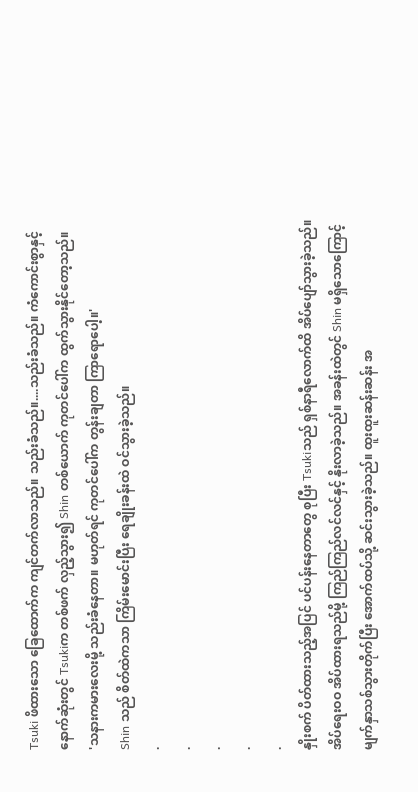Tsuki ဖိထားသော ခြေထောက်က ကျင်တက်လာသည်။ သည်းခံသည်။....သည်းခံသည်။ ကံကောင်းစွာနှင့် နောက်ဆုံးတွင် Tsukiက တစ်ဖက် လှည့်သွား၍ Shin တစ်ယောက် ကုတင်ပေါ်က ထွက်သွားနိုင်တော့သည်။
'သနားကမားလေးမို့ သည်းခံနေတာ။ မဟုတ်ရင် ကုတင်ပေါ်က တွန်းချတာ ကြာရောပေါ့။'
Shin သည် စိတ်ထဲကသာ ကြိမ်းမောင်းပြီး ရေချိုးခန်းထဲ ဝင်သွားခဲ့သည်။
.
.
.
.
.
နှိုးစက် ပိတ်ထားသည့်အပြင် ပင်ပန်းနေတာတွေ စုပြီး Tsukiသည် ရှစ်နာရီလောက်ထိ အိပ်ပျော်သွားခဲ့သည်။ အိပ်ရေးဝဝ အိပ်ထားရသည်မို့ ကြည်ကြည်လင်လင်နှင့် နိုးလာခဲ့သည်။ အခန်းထဲတွင် Shin မရှိသောကြောင့် မျက်နှာသစ်သွားတိုက်ပြီး အောက်ထပ်သို့ ဆင်းသွားခဲ့သည်။ ထူးထူးဆန်းဆန်း အ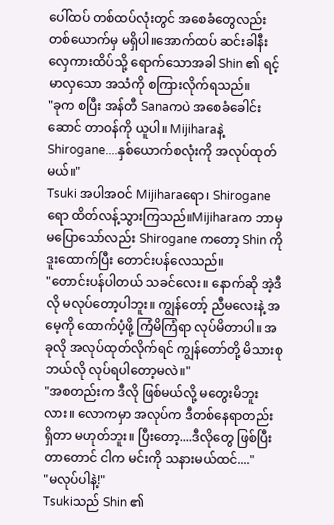ပေါ်ထပ် တစ်ထပ်လုံးတွင် အစေခံတွေလည်း တစ်ယောက်မှ မရှိပါ။အောက်ထပ် ဆင်းခါနီး လှေကားထိပ်သို့ ရောက်သောအခါ Shin ၏ ရင့်မာလှသော အသံကို စကြားလိုက်ရသည်။
"ခုက စပြီး အန်တီ Sanaကပဲ အစေခံခေါင်းဆောင် တာဝန်ကို ယူပါ။ Mijiharaနဲ့ Shirogane....နှစ်ယောက်စလုံးကို အလုပ်ထုတ်မယ်။"
Tsuki အပါအဝင် Mijiharaရော၊ Shirogane ရော ထိတ်လန့်သွားကြသည်။Mijiharaက ဘာမှ မပြောသော်လည်း Shirogane ကတော့ Shin ကို ဒူးထောက်ပြီး တောင်းပန်လေသည်။
"တောင်းပန်ပါတယ် သခင်လေး။ နောက်ဆို အဲ့ဒီလို မလုပ်တော့ပါဘူး။ ကျွန်တော့် ညီမလေးနဲ့ အမေ့ကို ထောက်ပံ့ဖို့ ကြံမိကြံရာ လုပ်မိတာပါ။ အခုလို အလုပ်ထုတ်လိုက်ရင် ကျွန်တော်တို့ မိသားစု ဘယ်လို လုပ်ရပါတော့မလဲ။"
"အစတည်းက ဒီလို ဖြစ်မယ်လို့ မတွေးမိဘူးလား။ လောကမှာ အလုပ်က ဒီတစ်နေရာတည်း ရှိတာ မဟုတ်ဘူး။ ပြီးတော့....ဒီလိုတွေ ဖြစ်ပြီးတာတောင် ငါက မင်းကို သနားမယ်ထင်...."
"မလုပ်ပါနဲ့!"
Tsukiသည် Shin ၏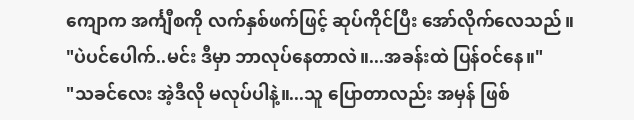ကျောက အင်္ကျီစကို လက်နှစ်ဖက်ဖြင့် ဆုပ်ကိုင်ပြီး အော်လိုက်လေသည်။
"ပဲပင်ပေါက်..မင်း ဒီမှာ ဘာလုပ်နေတာလဲ။...အခန်းထဲ ပြန်ဝင်နေ။"
"သခင်လေး အဲ့ဒီလို မလုပ်ပါနဲ့။...သူ ပြောတာလည်း အမှန် ဖြစ်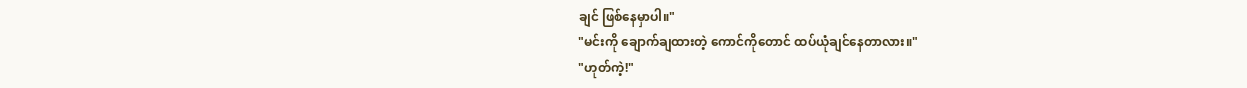ချင် ဖြစ်နေမှာပါ။"
"မင်းကို ချောက်ချထားတဲ့ ကောင်ကိုတောင် ထပ်ယုံချင်နေတာလား။"
"ဟုတ်ကဲ့!"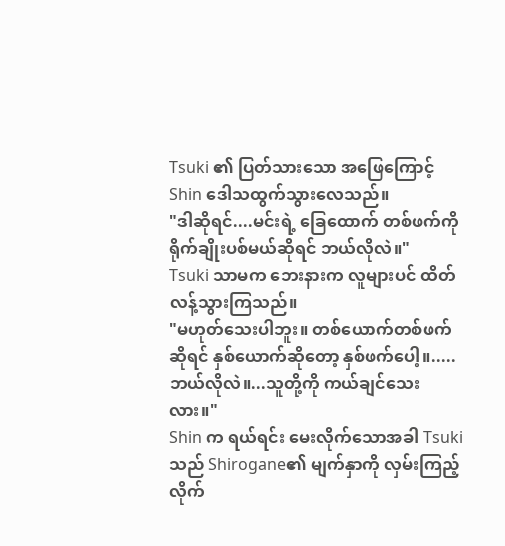Tsuki ၏ ပြတ်သားသော အဖြေကြောင့် Shin ဒေါသထွက်သွားလေသည်။
"ဒါဆိုရင်....မင်းရဲ့ ခြေထောက် တစ်ဖက်ကို ရိုက်ချိုးပစ်မယ်ဆိုရင် ဘယ်လိုလဲ။"
Tsuki သာမက ဘေးနားက လူများပင် ထိတ်လန့်သွားကြသည်။
"မဟုတ်သေးပါဘူး။ တစ်ယောက်တစ်ဖက်ဆိုရင် နှစ်ယောက်ဆိုတော့ နှစ်ဖက်ပေါ့။.....ဘယ်လိုလဲ။...သူတို့ကို ကယ်ချင်သေးလား။"
Shin က ရယ်ရင်း မေးလိုက်သောအခါ Tsuki သည် Shirogane၏ မျက်နှာကို လှမ်းကြည့်လိုက်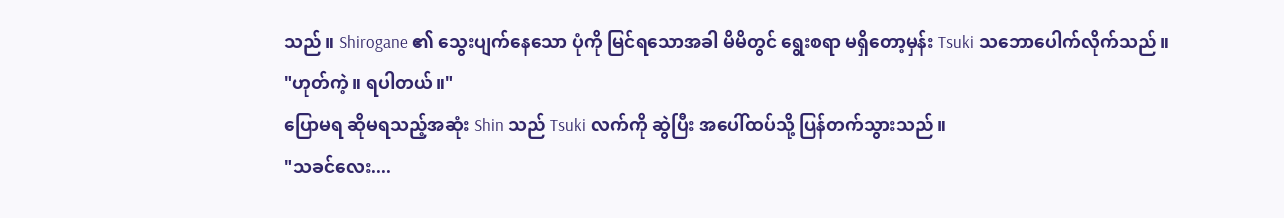သည်။ Shirogane ၏ သွေးပျက်နေသော ပုံကို မြင်ရသောအခါ မိမိတွင် ရွေးစရာ မရှိတော့မှန်း Tsuki သဘောပေါက်လိုက်သည်။
"ဟုတ်ကဲ့။ ရပါတယ်။"
ပြောမရ ဆိုမရသည့်အဆုံး Shin သည် Tsuki လက်ကို ဆွဲပြီး အပေါ်ထပ်သို့ ပြန်တက်သွားသည်။
"သခင်လေး....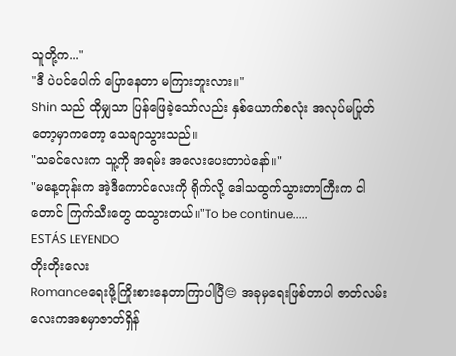သူတို့က..."
"ဒီ ပဲပင်ပေါက် ပြောနေတာ မကြားဘူးလား။"
Shin သည် ထိုမျှသာ ပြန်ဖြေခဲ့သော်လည်း နှစ်ယောက်စလုံး အလုပ်မပြုတ်တော့မှာကတော့ သေချာသွားသည်။
"သခင်လေးက သူ့ကို အရမ်း အလေးပေးတာပဲနော်။"
"မနေ့တုန်းက အဲ့ဒီကောင်လေးကို ရိုက်လို့ ဒေါသထွက်သွားတာကြီးက ငါတောင် ကြက်သီးတွေ ထသွားတယ်။"To be continue.....
ESTÁS LEYENDO
တိုးတိုးလေး
Romanceရေးဖို့ကြိုးစားနေတာကြာပါပြီ😔 အခုမှရေးဖြစ်တာပါ ဇာတ်လမ်းလေးကအစမှာဇာတ်ရှိန်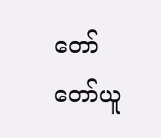တော်တော်ယူ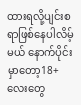ထားရလို့ပျင်းစရာဖြစ်နေပါလိမ့်မယ် နောက်ပိုင်းမှာတော့18+လေးတွေ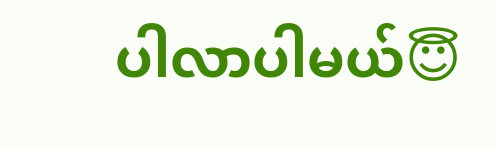ပါလာပါမယ်😇